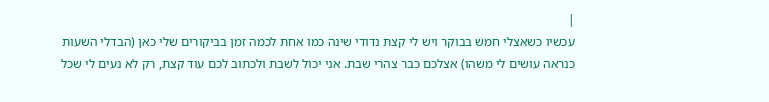|
עכשיו כשאצלי חמש בבוקר ויש לי קצת נדודי שינה כמו אחת לכמה זמן בביקורים שלי כאן (הבדלי השעות כנראה עושים לי משהו) אצלכם כבר צהרי שבת. אני יכול לשבת ולכתוב לכם עוד קצת, רק לא נעים לי שכל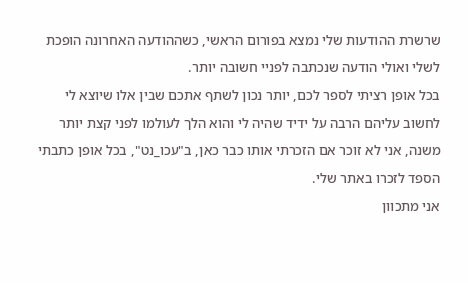שרשרת ההודעות שלי נמצא בפורום הראשי, כשההודעה האחרונה הופכת לשלי ואולי הודעה שנכתבה לפניי חשובה יותר.
בכל אופן רציתי לספר לכם, יותר נכון לשתף אתכם שבין אלו שיוצא לי לחשוב עליהם הרבה על ידיד שהיה לי והוא הלך לעולמו לפני קצת יותר משנה, אני לא זוכר אם הזכרתי אותו כבר כאן, ב"עכו_נט", בכל אופן כתבתי הספד לזכרו באתר שלי.
אני מתכוון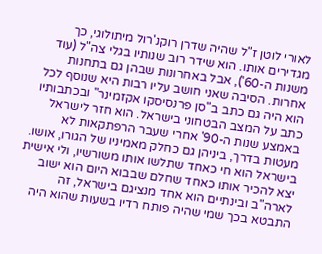לאורי לוטן ז"ל שהיה שדרן רוקנ'רול מיתולוגי, כך מגדירים אותו. הוא שידר רוב שנותיו בגלי צה"ל (עוד משנות ה-60'), אבל באחרונות שבהן גם בתחנות אחרות. הסיבה שאני חושב עליו רבות היא שנוסף לכל הוא היה גם כתב ב"סן פרנסיסקו אקזמינר" ובכתבותיו כתב על המצב הבטחוני בישראל. הוא חזר לישראל באמצע שנות ה-90' אחרי שעבר הרפתקאות לא מעטות בדרך, ביניהן גם כחלק מאמיניו של הגורו, אושו. בישראל הוא חי כאחד שתלשו אותו משורשיו, ולי אישית יצא להכיר אותו כאחד שחלם שבבוא היום הוא ישוב לארה"ב ובינתיים הוא אחד מנציגם בישראל, זה התבטא בכך שמי שהיה פותח רדיו בשעות שהוא היה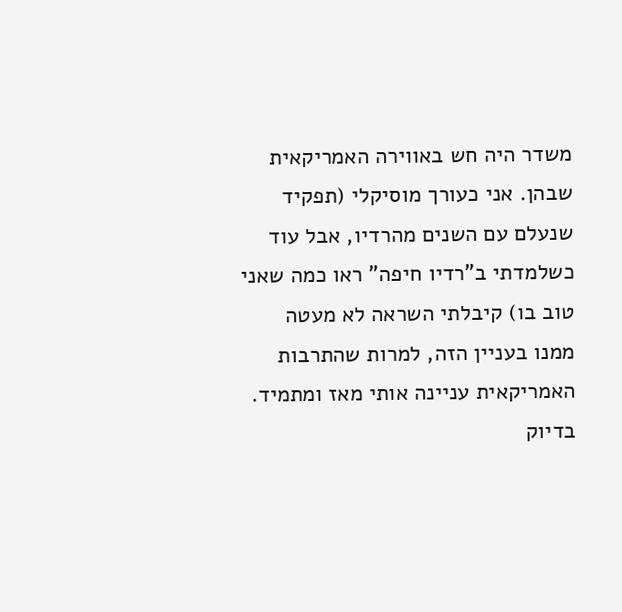משדר היה חש באווירה האמריקאית שבהן. אני כעורך מוסיקלי (תפקיד שנעלם עם השנים מהרדיו, אבל עוד כשלמדתי ב"רדיו חיפה" ראו כמה שאני טוב בו) קיבלתי השראה לא מעטה ממנו בעניין הזה, למרות שהתרבות האמריקאית עניינה אותי מאז ומתמיד.
בדיוק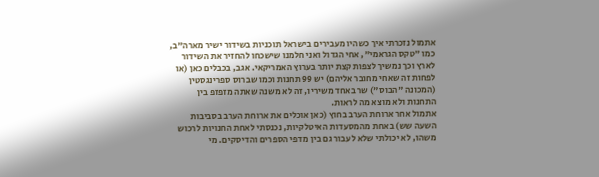אתמול נזכרתי איך כשהיו מעבירים בישראל תוכניות בשידור ישיר מארה"ב, כמו "טקס הגראמי", אחי הגדול ואני חלמנו שישכחו להחזיר את השידור לארץ וכך נמשיך לצפות קצת יותר בערוץ האמריקאי. אגב, בכבלים כאן (או לפחות זה שאחי מחובר אליהם) יש 99 תחנות וכמו שברוס ספרינגסטין (המכונה "הבוס") שר באחד משיריו, זה לא משנה שאתה מזפזפ בין התחנות ולא מוצא מה לראות.
אתמול אחר ארוחת הערב בחוץ (כאן אוכלים את ארוחת הערב בסביבות השעה שש) באחת מהמסעדות האיטלקיות, נכנסתי לאחת החנויות לרכוש משהו, לא יכולתי שלא לעבור גם בין מדפי הספרים והדיסקים. מי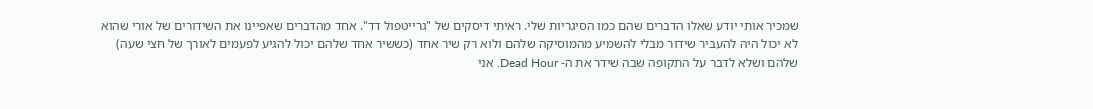שמכיר אותי יודע שאלו הדברים שהם כמו הסיגריות שלי. ראיתי דיסקים של "גרייטפול דד". אחד מהדברים שאפיינו את השידורים של אורי שהוא לא יכול היה להעביר שידור מבלי להשמיע מהמוסיקה שלהם ולוא רק שיר אחד (כששיר אחד שלהם יכול להגיע לפעמים לאורך של חצי שעה) שלהם ושלא לדבר על התקופה שבה שידר את ה- Dead Hour. אני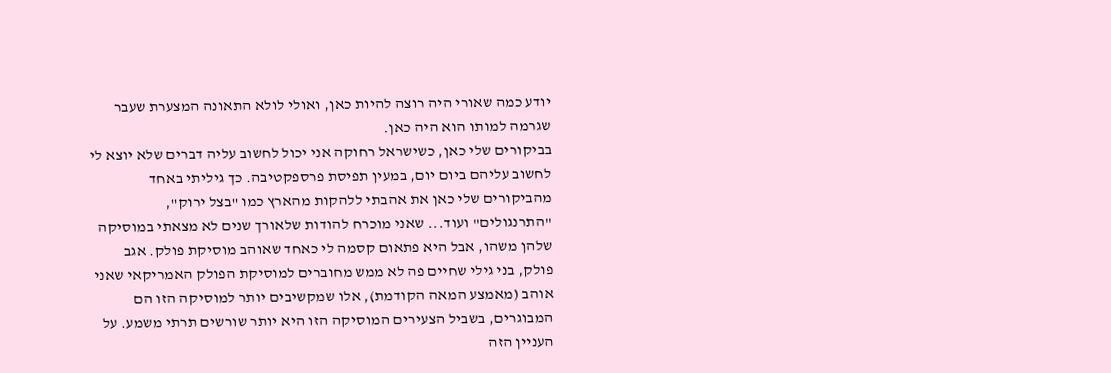יודע כמה שאורי היה רוצה להיות כאן, ואולי לולא התאונה המצערת שעבר שגרמה למותו הוא היה כאן.
בביקורים שלי כאן, כשישראל רחוקה אני יכול לחשוב עליה דברים שלא יוצא לי לחשוב עליהם ביום יום, במעין תפיסת פרספקטיבה. כך גיליתי באחד מהביקורים שלי כאן את אהבתי ללהקות מהארץ כמו "בצל ירוק", "התרנגולים" ועוד... שאני מוכרח להודות שלאורך שנים לא מצאתי במוסיקה שלהן משהו, אבל היא פתאום קסמה לי כאחד שאוהב מוסיקת פולק. אגב פולק, בני גילי שחיים פה לא ממש מחוברים למוסיקת הפולק האמריקאי שאני אוהב (מאמצע המאה הקודמת), אלו שמקשיבים יותר למוסיקה הזו הם המבוגרים, בשביל הצעירים המוסיקה הזו היא יותר שורשים תרתי משמע. על העניין הזה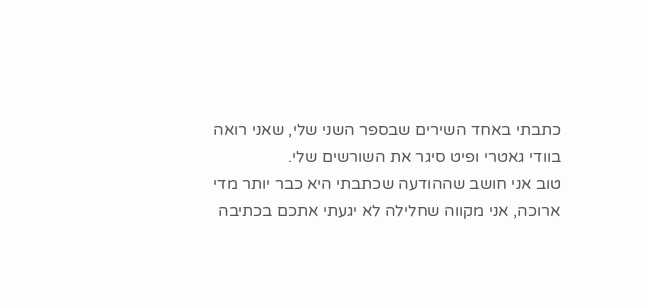כתבתי באחד השירים שבספר השני שלי, שאני רואה בוודי גאטרי ופיט סיגר את השורשים שלי.
טוב אני חושב שההודעה שכתבתי היא כבר יותר מדי ארוכה, אני מקווה שחלילה לא יגעתי אתכם בכתיבה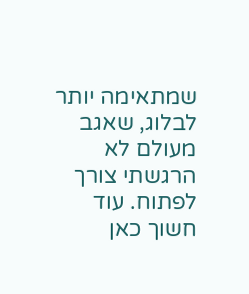שמתאימה יותר לבלוג, שאגב מעולם לא הרגשתי צורך לפתוח. עוד חשוך כאן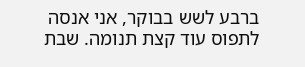ברבע לשש בבוקר, אני אנסה לתפוס עוד קצת תנומה. שבת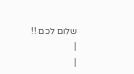שלום לכם !!
|
|